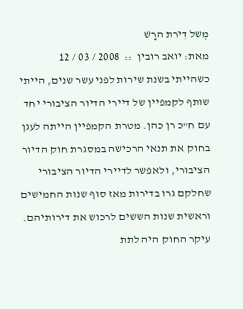מְשל דִירת הרָשׁ
מאת: יואב רובין  ::  2008 / 03 / 12
כשהייתי בשנת שירות לפני עשר שנים, הייתי שותף לקמפיין של דיירי הדיור הציבורי יחד עם ח"כ רן כהן. מטרת הקמפיין הייתה לעגן בחוק את תנאי הרכישה במסגרת חוק הדיור הציבורי, ולאפשר לדיירי הדיור הציבורי שחלקם גרו בדירות מאז סוף שנות החמישים וראשית שנות הששים לרכוש את דירותיהם. עיקר החוק היה לתת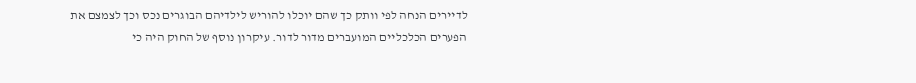לדיירים הנחה לפי וותק כך שהם יוכלו להוריש לילדיהם הבוגרים נכס וכך לצמצם את הפערים הכלכליים המועברים מדור לדור. עיקרון נוסף של החוק היה כי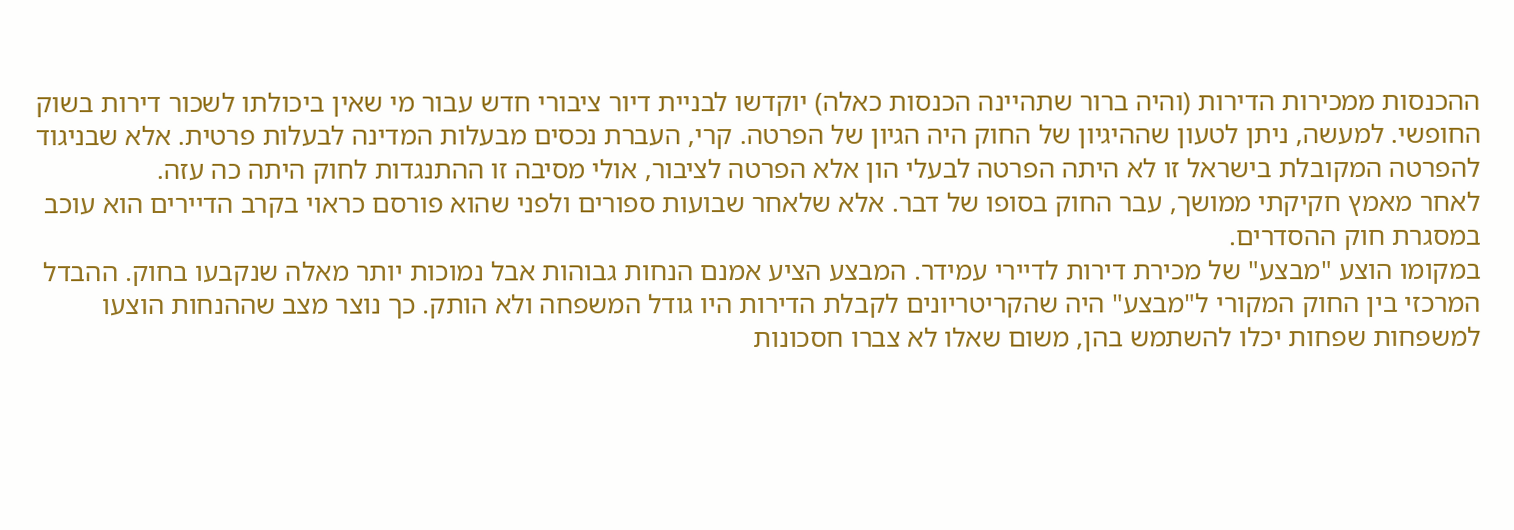ההכנסות ממכירות הדירות (והיה ברור שתהיינה הכנסות כאלה) יוקדשו לבניית דיור ציבורי חדש עבור מי שאין ביכולתו לשכור דירות בשוק החופשי. למעשה, ניתן לטעון שההיגיון של החוק היה הגיון של הפרטה. קרי, העברת נכסים מבעלות המדינה לבעלות פרטית. אלא שבניגוד להפרטה המקובלת בישראל זו לא היתה הפרטה לבעלי הון אלא הפרטה לציבור, אולי מסיבה זו ההתנגדות לחוק היתה כה עזה.
לאחר מאמץ חקיקתי ממושך, עבר החוק בסופו של דבר. אלא שלאחר שבועות ספורים ולפני שהוא פורסם כראוי בקרב הדיירים הוא עוכב במסגרת חוק ההסדרים.
במקומו הוצע "מבצע" של מכירת דירות לדיירי עמידר. המבצע הציע אמנם הנחות גבוהות אבל נמוכות יותר מאלה שנקבעו בחוק. ההבדל המרכזי בין החוק המקורי ל"מבצע" היה שהקריטריונים לקבלת הדירות היו גודל המשפחה ולא הותק. כך נוצר מצב שההנחות הוצעו למשפחות שפחות יכלו להשתמש בהן, משום שאלו לא צברו חסכונות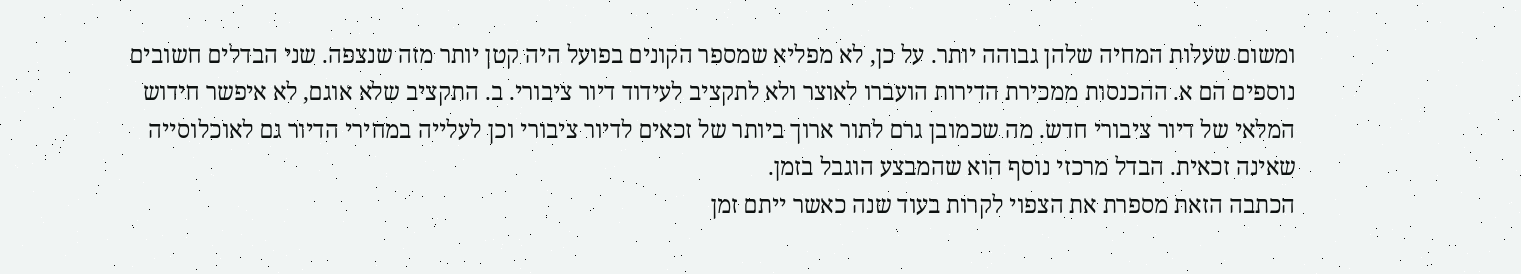ומשום שעלות המחיה שלהן גבוהה יותר. על כן, לא מפליא שמספר הקונים בפועל היה קטן יותר מזה שנצפה. שני הבדלים חשובים נוספים הם א. ההכנסות ממכירת הדירות הועברו לאוצר ולא לתקציב לעידוד דיור ציבורי. ב. התקציב שלא אוגם, לא איפשר חידוש המלאי של דיור ציבורי חדש. מה שכמובן גרם לתור ארוך ביותר של זכאים לדיור ציבורי וכן לעלייה במחירי הדיור גם לאוכלוסייה שאינה זכאית. הבדל מרכזי נוסף הוא שהמבצע הוגבל בזמן.
הכתבה הזאת מספרת את הצפוי לקרות בעוד שנה כאשר ייתם זמן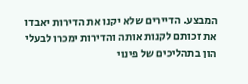המבצע. הדיירים שלא יקנו את הדירות יאבדו את זכותם לקנות אותה והדירות ימכרו לבעלי הון בתהליכים של פינוי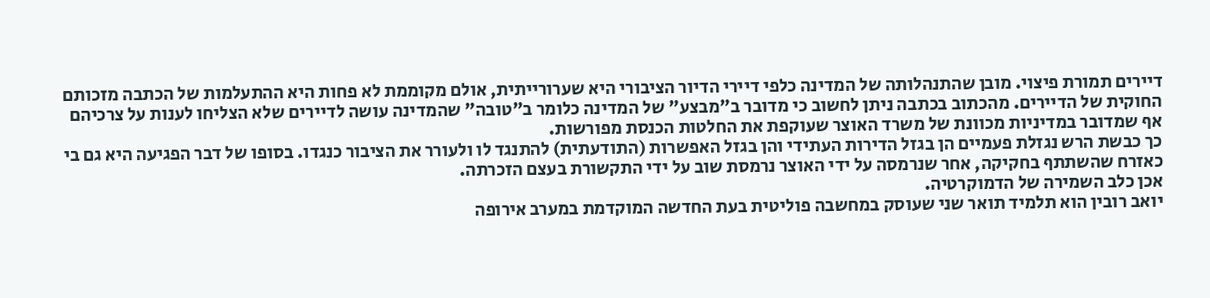דיירים תמורת פיצוי. מובן שהתנהלותה של המדינה כלפי דיירי הדיור הציבורי היא שערורייתית, אולם מקוממת לא פחות היא ההתעלמות של הכתבה מזכותם החוקית של הדיירים. מהכתוב בכתבה ניתן לחשוב כי מדובר ב"מבצע" של המדינה כלומר ב"טובה" שהמדינה עושה לדיירים שלא הצליחו לענות על צרכיהם אף שמדובר במדיניות מכוונת של משרד האוצר שעוקפת את החלטות הכנסת מפורשות.
כך כבשת הרש נגזלת פעמיים הן בגזל הדירות העתידי והן בגזל האפשרות (התודעתית) להתנגד לו ולעורר את הציבור כנגדו. בסופו של דבר הפגיעה היא גם בי כאזרח שהשתתף בחקיקה, אחר שנרמסה על ידי האוצר נרמסת שוב על ידי התקשורת בעצם הזכרתה.
אכן כלב השמירה של הדמוקרטיה.
יואב רובין הוא תלמיד תואר שני שעוסק במחשבה פוליטית בעת החדשה המוקדמת במערב אירופה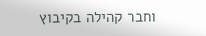וחבר קהילה בקיבוץ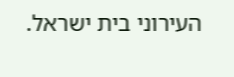העירוני בית ישראל.